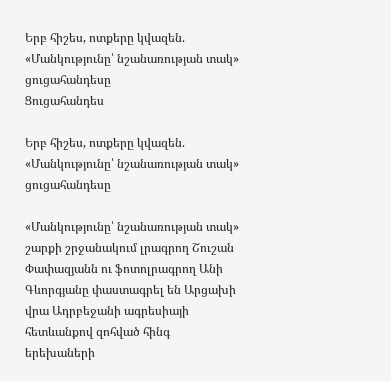Երբ հիշես, ոտքերը կվազեն. «Մանկությունը՝ նշանառության տակ» ցուցահանդեսը
Ցուցահանդես

Երբ հիշես, ոտքերը կվազեն. «Մանկությունը՝ նշանառության տակ» ցուցահանդեսը

«Մանկությունը՝ նշանառության տակ» շարքի շրջանակում լրագրող Շուշան Փափազյանն ու ֆոտոլրագրող Անի Գևորգյանը փաստագրել են Արցախի վրա Ադրբեջանի ագրեսիայի հետևանքով զոհված հինգ երեխաների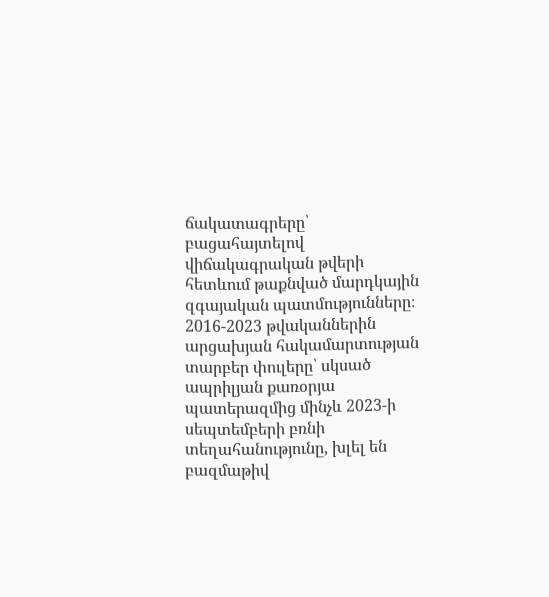ճակատագրերը՝ բացահայտելով վիճակագրական թվերի հետևում թաքնված մարդկային զգայական պատմությունները։ 2016-2023 թվականներին արցախյան հակամարտության տարբեր փուլերը՝ սկսած ապրիլյան քառօրյա պատերազմից մինչև 2023-ի սեպտեմբերի բռնի տեղահանությունը, խլել են բազմաթիվ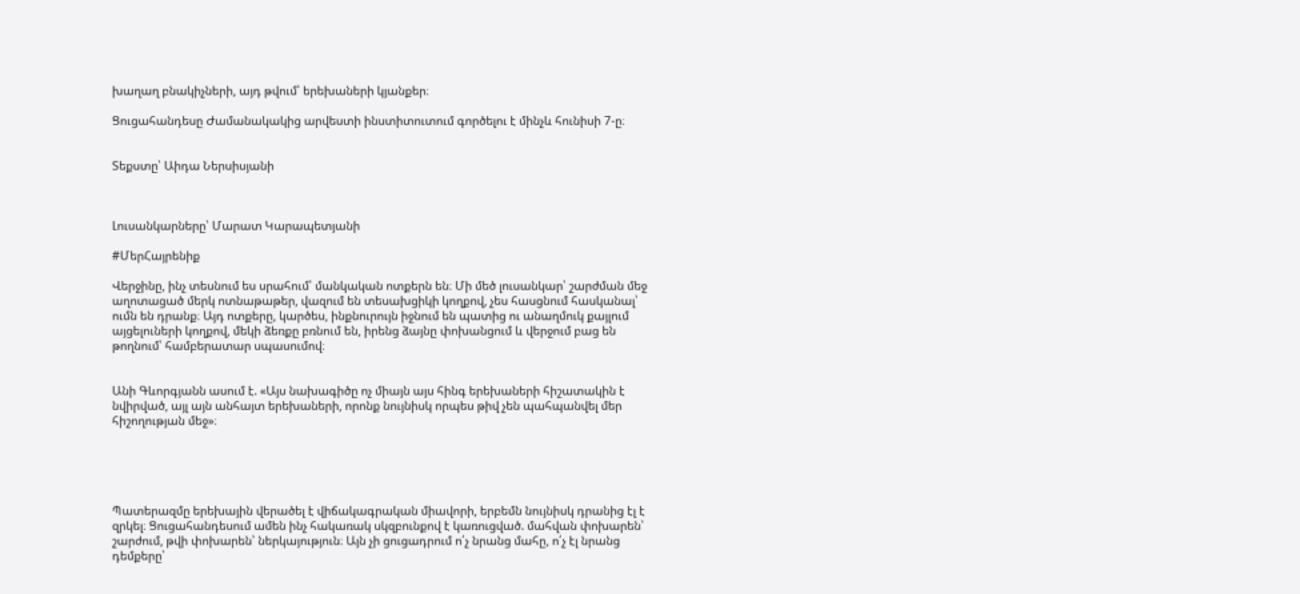խաղաղ բնակիչների, այդ թվում՝ երեխաների կյանքեր։

Ցուցահանդեսը Ժամանակակից արվեստի ինստիտուտում գործելու է մինչև հունիսի 7-ը։


Տեքստը՝ Աիդա Ներսիսյանի



Լուսանկարները՝ Մարատ Կարապետյանի

#ՄերՀայրենիք

Վերջինը, ինչ տեսնում ես սրահում՝ մանկական ոտքերն են։ Մի մեծ լուսանկար՝ շարժման մեջ աղոտացած մերկ ոտնաթաթեր, վազում են տեսախցիկի կողքով, չես հասցնում հասկանալ՝ ումն են դրանք։ Այդ ոտքերը, կարծես, ինքնուրույն իջնում են պատից ու անաղմուկ քայլում այցելուների կողքով, մեկի ձեռքը բռնում են, իրենց ձայնը փոխանցում և վերջում բաց են թողնում՝ համբերատար սպասումով։


Անի Գևորգյանն ասում է. «Այս նախագիծը ոչ միայն այս հինգ երեխաների հիշատակին է նվիրված, այլ այն անհայտ երեխաների, որոնք նույնիսկ որպես թիվ չեն պահպանվել մեր հիշողության մեջ»։





Պատերազմը երեխային վերածել է վիճակագրական միավորի, երբեմն նույնիսկ դրանից էլ է զրկել։ Ցուցահանդեսում ամեն ինչ հակառակ սկզբունքով է կառուցված. մահվան փոխարեն՝ շարժում, թվի փոխարեն՝ ներկայություն։ Այն չի ցուցադրում ո՛չ նրանց մահը, ո՛չ էլ նրանց դեմքերը՝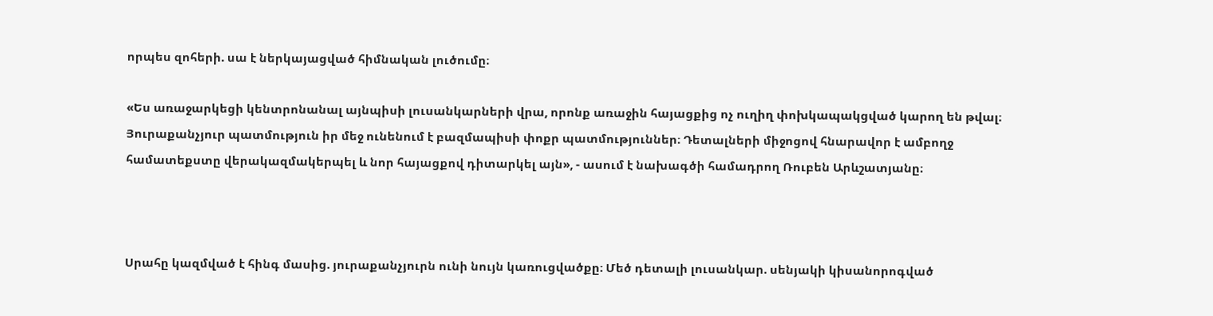որպես զոհերի. սա է ներկայացված հիմնական լուծումը։

«Ես առաջարկեցի կենտրոնանալ այնպիսի լուսանկարների վրա, որոնք առաջին հայացքից ոչ ուղիղ փոխկապակցված կարող են թվալ։ Յուրաքանչյուր պատմություն իր մեջ ունենում է բազմապիսի փոքր պատմություններ։ Դետալների միջոցով հնարավոր է ամբողջ համատեքստը վերակազմակերպել և նոր հայացքով դիտարկել այն», - ասում է նախագծի համադրող Ռուբեն Արևշատյանը։



Սրահը կազմված է հինգ մասից. յուրաքանչյուրն ունի նույն կառուցվածքը։ Մեծ դետալի լուսանկար. սենյակի կիսանորոգված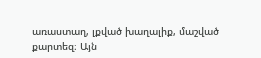առաստաղ, լքված խաղալիք, մաշված քարտեզ։ Այն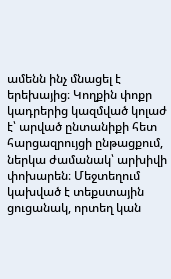ամենն ինչ մնացել է երեխայից։ Կողքին փոքր կադրերից կազմված կոլաժ է՝ արված ընտանիքի հետ հարցազրույցի ընթացքում, ներկա ժամանակ՝ արխիվի փոխարեն։ Մեջտեղում կախված է տեքստային ցուցանակ, որտեղ կան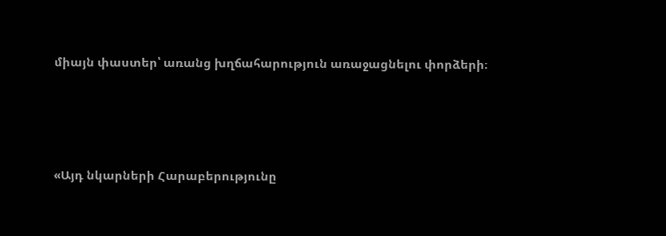միայն փաստեր՝ առանց խղճահարություն առաջացնելու փորձերի։






«Այդ նկարների Հարաբերությունը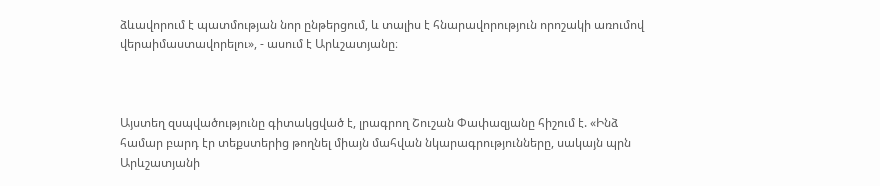ձևավորում է պատմության նոր ընթերցում, և տալիս է հնարավորություն որոշակի առումով վերաիմաստավորելու», - ասում է Արևշատյանը։



Այստեղ զսպվածությունը գիտակցված է, լրագրող Շուշան Փափազյանը հիշում է. «Ինձ համար բարդ էր տեքստերից թողնել միայն մահվան նկարագրությունները, սակայն պրն Արևշատյանի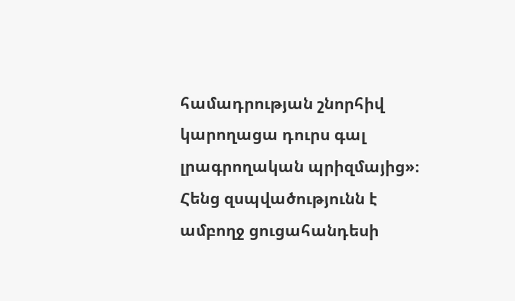համադրության շնորհիվ կարողացա դուրս գալ լրագրողական պրիզմայից»։ Հենց զսպվածությունն է ամբողջ ցուցահանդեսի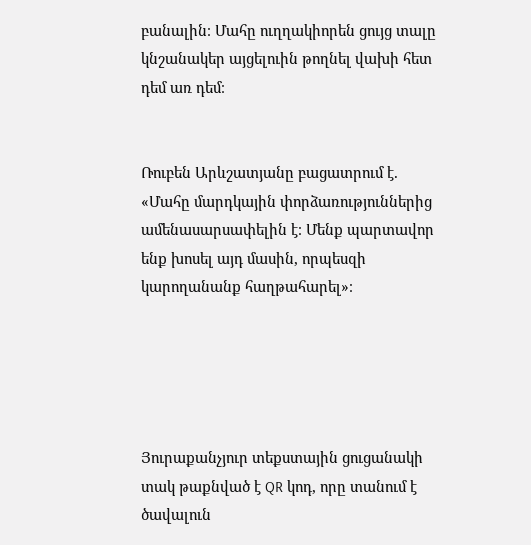բանալին։ Մահը ուղղակիորեն ցույց տալը կնշանակեր այցելուին թողնել վախի հետ դեմ առ դեմ։


Ռուբեն Արևշատյանը բացատրում է. «Մահը մարդկային փորձառություններից ամենասարսափելին է։ Մենք պարտավոր ենք խոսել այդ մասին, որպեսզի կարողանանք հաղթահարել»։





Յուրաքանչյուր տեքստային ցուցանակի տակ թաքնված է QR կոդ, որը տանում է ծավալուն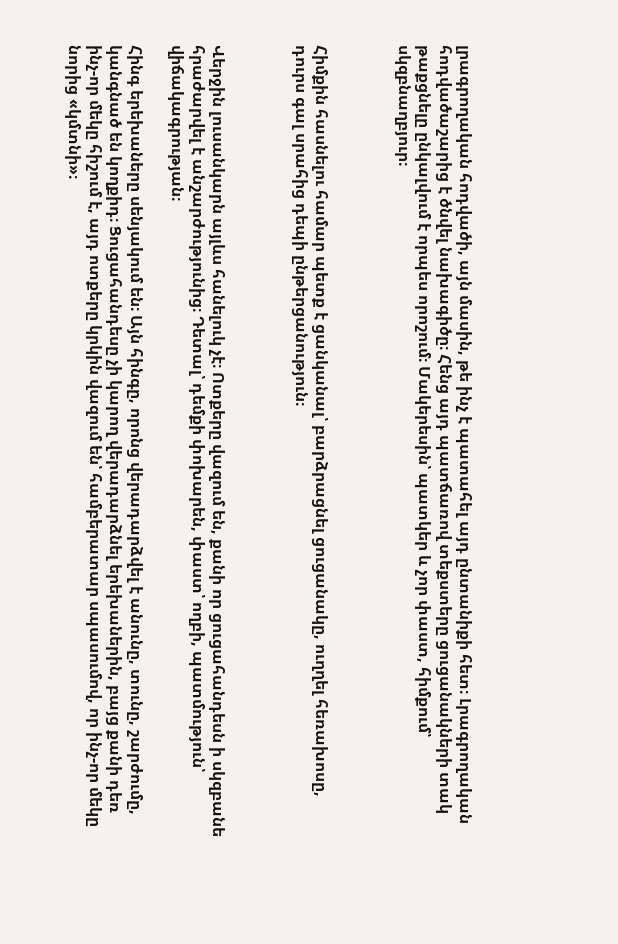լրագրողական հոդվածի, այն մասին, թե ինչ է պատահել այդ ընտանիքի հետ։ Լրագրողական հոդվածաշարից է ծնվել նախագիծը։ Հենց այդ պատճառով տեքստերը ցուցանակների տակ թաքցնելը ընկալվում է որպես որոշում։ Մակերեսին՝ պատկեր և չոր փաստ, հիմքում՝ սկզբնաղբյուր։



Հիմքին հասնելու համար պետք է ցանկանալ՝ բարձրացնել ցուցանակը, ուղղել հեռախոսը, դուրս գալ սրահից դեպի ընթերցանություն։



Վերջին լուսանկարն այլևս հանելուկ չէ։ Ոտքերը վազում են, քանի որ ցուցահանդեսն ի սկզբանե հրաժարվել է անշարժությունից։ Դետալ՝ դեմքի փոխարեն, փաստ՝ ողբի, պատմություն՝ վիճակագրության։

Հինգ երեխաները սենյակում են։ Այն հինգը, որոնց վերադարձվել է անունը, տունը, շարժումը, կանգնած են կողքիդ։ Ցուցահանդեսը չի կարող վերադարձնել երեխաներին, բայց քանի դեռ ինչ-որ մեկը հիշում է, այդ ոտքերը կրկին վազում են՝ համբերատար սպասումով, որ ինչ-որ մեկը նորից «կմտնի»։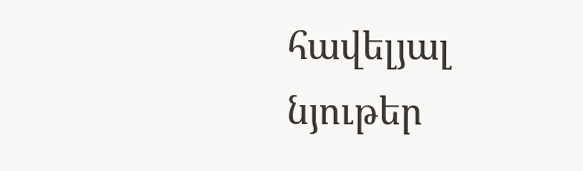հավելյալ նյութեր